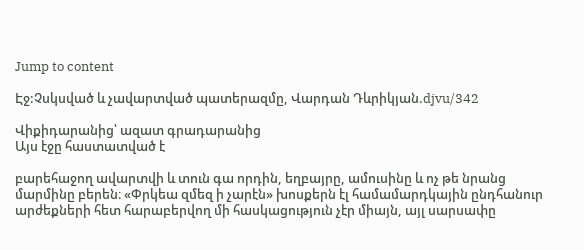Jump to content

Էջ:Չսկսված և չավարտված պատերազմը, Վարդան Դևրիկյան.djvu/342

Վիքիդարանից՝ ազատ գրադարանից
Այս էջը հաստատված է

բարեհաջող ավարտվի և տուն գա որդին, եղբայրը, ամուսինը և ոչ թե նրանց մարմինը բերեն։ «Փրկեա զմեզ ի չարէն» խոսքերն էլ համամարդկային ընդհանուր արժեքների հետ հարաբերվող մի հասկացություն չէր միայն, այլ սարսափը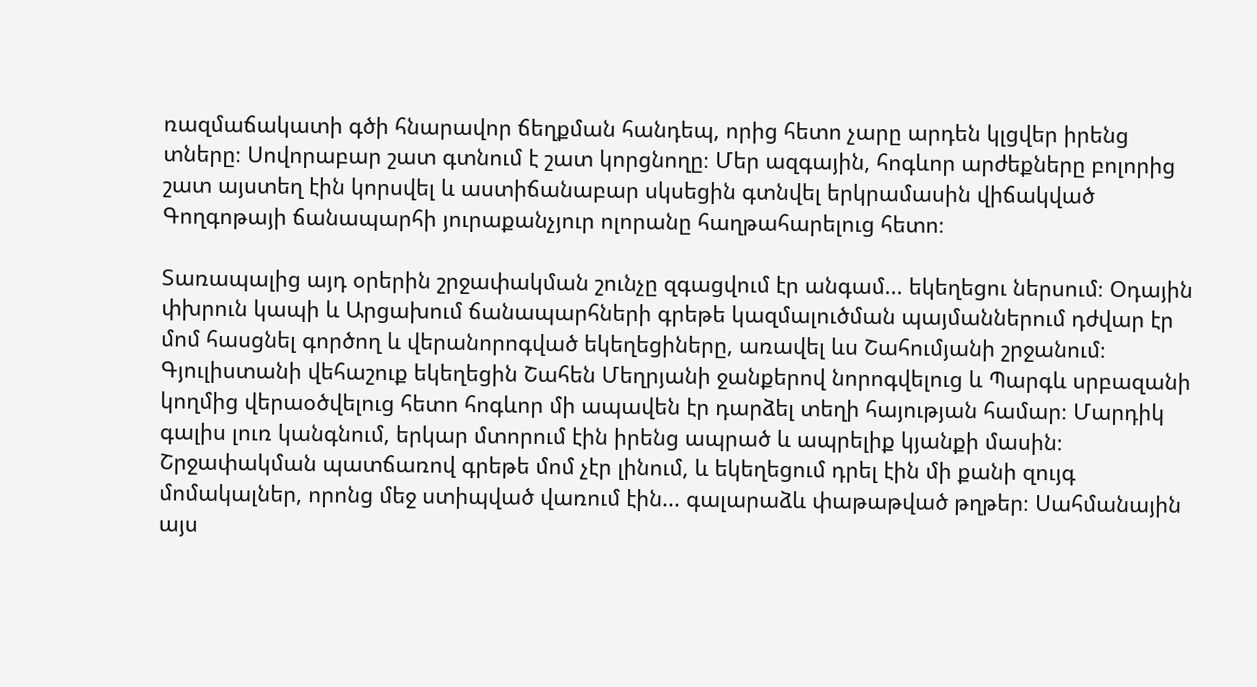ռազմաճակատի գծի հնարավոր ճեղքման հանդեպ, որից հետո չարը արդեն կլցվեր իրենց տները։ Սովորաբար շատ գտնում է շատ կորցնողը։ Մեր ազգային, հոգևոր արժեքները բոլորից շատ այստեղ էին կորսվել և աստիճանաբար սկսեցին գտնվել երկրամասին վիճակված Գողգոթայի ճանապարհի յուրաքանչյուր ոլորանը հաղթահարելուց հետո։

Տառապալից այդ օրերին շրջափակման շունչը զգացվում էր անգամ... եկեղեցու ներսում։ Օդային փխրուն կապի և Արցախում ճանապարհների գրեթե կազմալուծման պայմաններում դժվար էր մոմ հասցնել գործող և վերանորոգված եկեղեցիները, առավել ևս Շահումյանի շրջանում։ Գյուլիստանի վեհաշուք եկեղեցին Շահեն Մեղրյանի ջանքերով նորոգվելուց և Պարգև սրբազանի կողմից վերաօծվելուց հետո հոգևոր մի ապավեն էր դարձել տեղի հայության համար։ Մարդիկ գալիս լուռ կանգնում, երկար մտորում էին իրենց ապրած և ապրելիք կյանքի մասին։ Շրջափակման պատճառով գրեթե մոմ չէր լինում, և եկեղեցում դրել էին մի քանի զույգ մոմակալներ, որոնց մեջ ստիպված վառում էին... գալարաձև փաթաթված թղթեր։ Սահմանային այս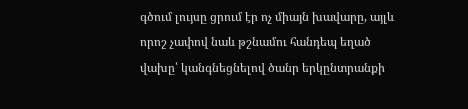գծում լույսը ցրում էր ոչ միայն խավարը, այլև որոշ չափով նաև թշնամու հանդեպ եղած վախը՝ կանգնեցնելով ծանր երկընտրանքի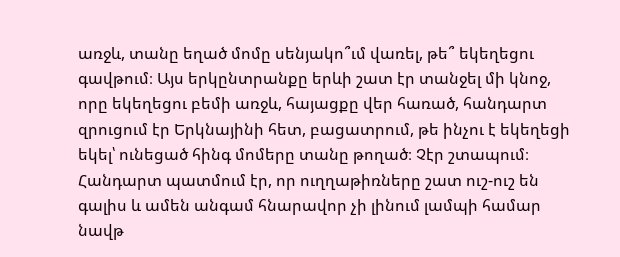առջև, տանը եղած մոմը սենյակո՞ւմ վառել, թե՞ եկեղեցու գավթում։ Այս երկընտրանքը երևի շատ էր տանջել մի կնոջ, որը եկեղեցու բեմի առջև, հայացքը վեր հառած, հանդարտ զրուցում էր Երկնայինի հետ, բացատրում, թե ինչու է եկեղեցի եկել՝ ունեցած հինգ մոմերը տանը թողած։ Չէր շտապում։ Հանդարտ պատմում էր, որ ուղղաթիռները շատ ուշ-ուշ են գալիս և ամեն անգամ հնարավոր չի լինում լամպի համար նավթ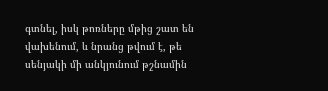գտնել, իսկ թոռները մթից շատ են վախենում, և նրանց թվում է, թե սենյակի մի անկյունում թշնամին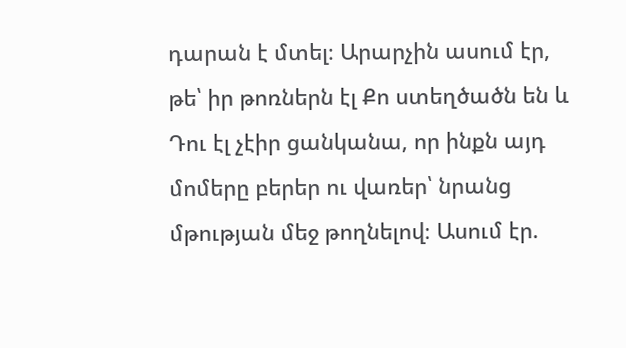դարան է մտել։ Արարչին ասում էր, թե՝ իր թոռներն էլ Քո ստեղծածն են և Դու էլ չէիր ցանկանա, որ ինքն այդ մոմերը բերեր ու վառեր՝ նրանց մթության մեջ թողնելով։ Ասում էր.